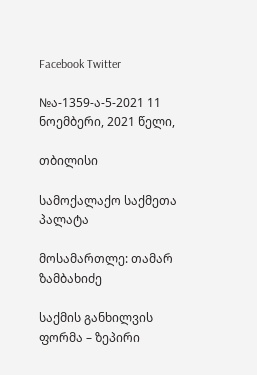Facebook Twitter

№ა-1359-ა-5-2021 11 ნოემბერი, 2021 წელი,

თბილისი

სამოქალაქო საქმეთა პალატა

მოსამართლე: თამარ ზამბახიძე

საქმის განხილვის ფორმა – ზეპირი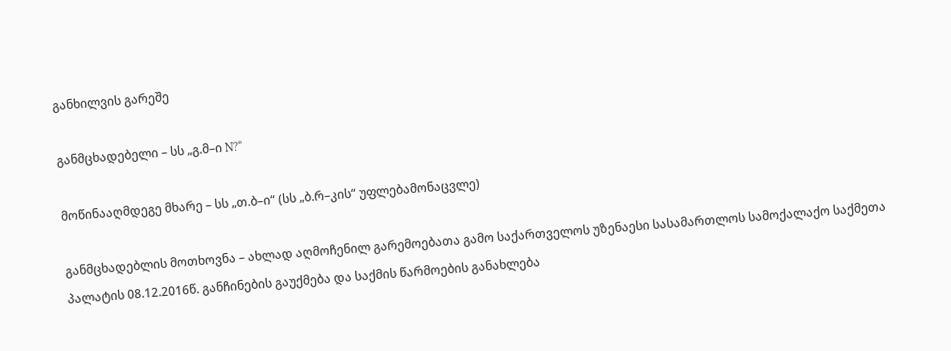განხილვის გარეშე

განმცხადებელი – სს „გ.მ–ი N?“

მოწინააღმდეგე მხარე – სს „თ.ბ–ი“ (სს „ბ.რ–კის“ უფლებამონაცვლე)

განმცხადებლის მოთხოვნა – ახლად აღმოჩენილ გარემოებათა გამო საქართველოს უზენაესი სასამართლოს სამოქალაქო საქმეთა პალატის 08.12.2016წ. განჩინების გაუქმება და საქმის წარმოების განახლება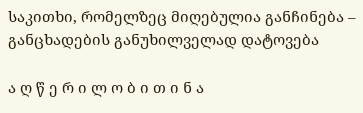საკითხი, რომელზეც მიღებულია განჩინება – განცხადების განუხილველად დატოვება

ა ღ წ ე რ ი ლ ო ბ ი თ ი ნ ა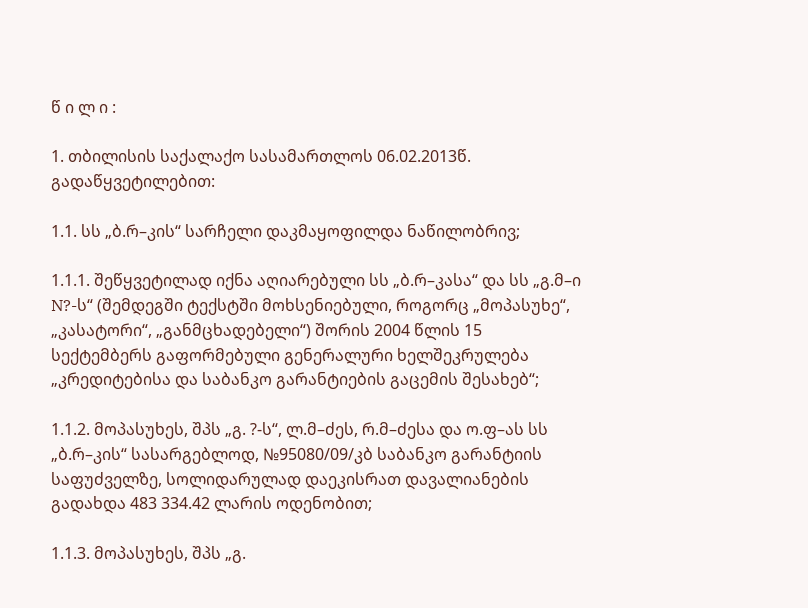წ ი ლ ი :

1. თბილისის საქალაქო სასამართლოს 06.02.2013წ. გადაწყვეტილებით:

1.1. სს „ბ.რ–კის“ სარჩელი დაკმაყოფილდა ნაწილობრივ;

1.1.1. შეწყვეტილად იქნა აღიარებული სს „ბ.რ–კასა“ და სს „გ.მ–ი N?-ს“ (შემდეგში ტექსტში მოხსენიებული, როგორც „მოპასუხე“, „კასატორი“, „განმცხადებელი“) შორის 2004 წლის 15 სექტემბერს გაფორმებული გენერალური ხელშეკრულება „კრედიტებისა და საბანკო გარანტიების გაცემის შესახებ“;

1.1.2. მოპასუხეს, შპს „გ. ?-ს“, ლ.მ–ძეს, რ.მ–ძესა და ო.ფ–ას სს „ბ.რ–კის“ სასარგებლოდ, №95080/09/კბ საბანკო გარანტიის საფუძველზე, სოლიდარულად დაეკისრათ დავალიანების გადახდა 483 334.42 ლარის ოდენობით;

1.1.3. მოპასუხეს, შპს „გ.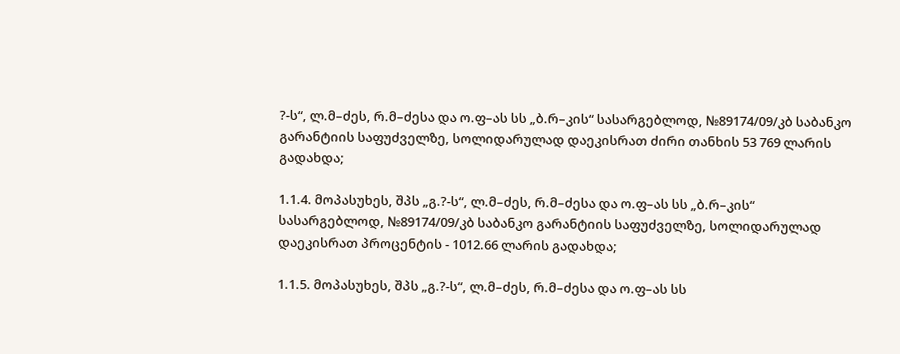?-ს“, ლ.მ–ძეს, რ.მ–ძესა და ო.ფ–ას სს „ბ.რ–კის“ სასარგებლოდ, №89174/09/კბ საბანკო გარანტიის საფუძველზე, სოლიდარულად დაეკისრათ ძირი თანხის 53 769 ლარის გადახდა;

1.1.4. მოპასუხეს, შპს „გ.?-ს“, ლ.მ–ძეს, რ.მ–ძესა და ო.ფ–ას სს „ბ.რ–კის“ სასარგებლოდ, №89174/09/კბ საბანკო გარანტიის საფუძველზე, სოლიდარულად დაეკისრათ პროცენტის - 1012.66 ლარის გადახდა;

1.1.5. მოპასუხეს, შპს „გ.?-ს“, ლ.მ–ძეს, რ.მ–ძესა და ო.ფ–ას სს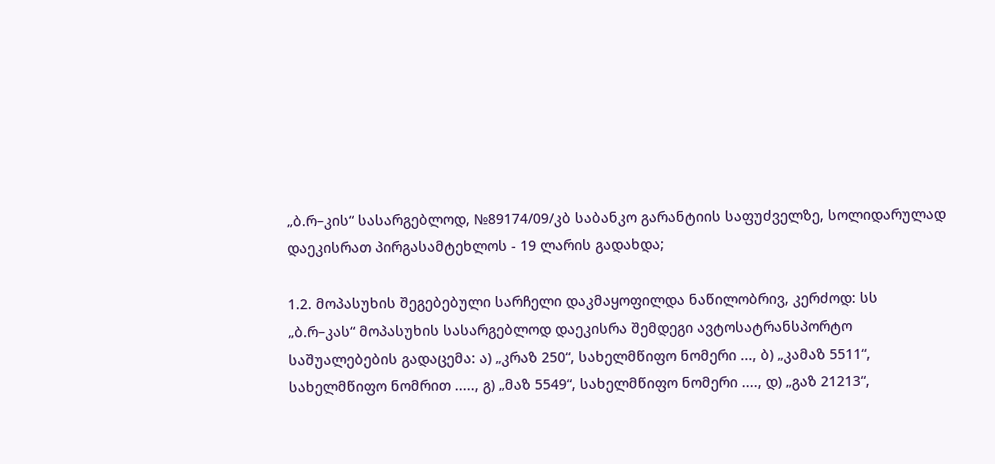„ბ.რ–კის“ სასარგებლოდ, №89174/09/კბ საბანკო გარანტიის საფუძველზე, სოლიდარულად დაეკისრათ პირგასამტეხლოს - 19 ლარის გადახდა;

1.2. მოპასუხის შეგებებული სარჩელი დაკმაყოფილდა ნაწილობრივ, კერძოდ: სს „ბ.რ–კას“ მოპასუხის სასარგებლოდ დაეკისრა შემდეგი ავტოსატრანსპორტო საშუალებების გადაცემა: ა) „კრაზ 250“, სახელმწიფო ნომერი ..., ბ) „კამაზ 5511“, სახელმწიფო ნომრით ....., გ) „მაზ 5549“, სახელმწიფო ნომერი ...., დ) „გაზ 21213“,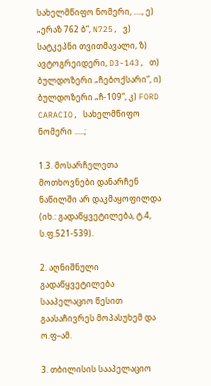სახელმწიფო ნომერი, ...., ე) „ერაზ 762 ბ“, N725, ვ) სატკეპნი თვითმავალი, ზ) ავტოგრეიდერი, D3-143, თ) ბულდოზერი „ჩებოქსარი“, ი) ბულდოზერი „ჩ-109“, კ) FORD CARACIO, სახელმწიფო ნომერი .....;

1.3. მოსარჩელეთა მოთხოვნები დანარჩენ ნაწილში არ დაკმაყოფილდა (იხ.: გადაწყვეტილება, ტ.4, ს.ფ.521-539).

2. აღნიშნული გადაწყვეტილება სააპელაციო წესით გაასაჩივრეს მოპასუხემ და ო.ფ–ამ.

3. თბილისის სააპელაციო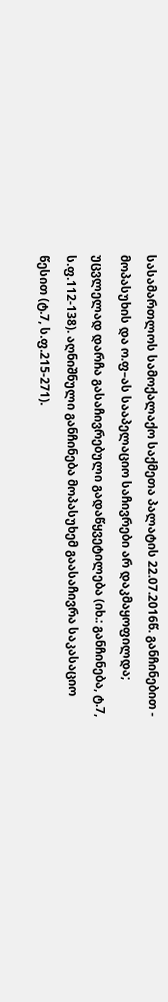სასამართლოს სამოქალაქო საქმეთა პალატის 22.07.2016წ. განჩინებით - მოპასუხის და ო.ფ–ას სააპელაციო საჩივრები არ დაკმაყოფილდა; უცვლელად დარჩა გასაჩივრებული გადაწყვეტილება (იხ.: განჩინება, ტ.7, ს.ფ.112-138). აღნიშნული განჩინება მოპასუხემ გაასაჩივრა საკასაციო წესით (ტ.7, ს.ფ.215-271).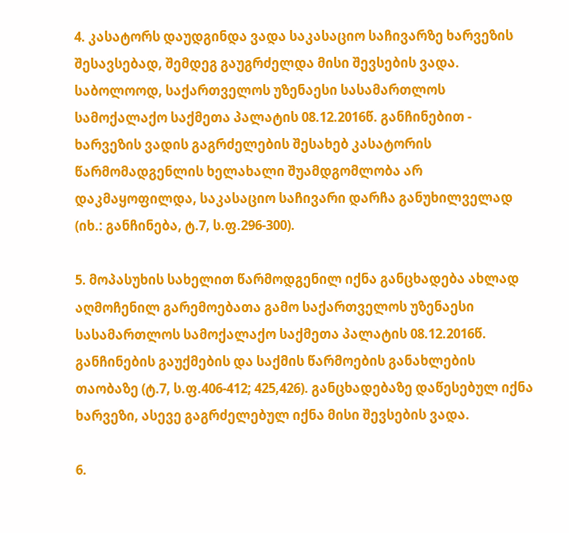4. კასატორს დაუდგინდა ვადა საკასაციო საჩივარზე ხარვეზის შესავსებად, შემდეგ გაუგრძელდა მისი შევსების ვადა. საბოლოოდ, საქართველოს უზენაესი სასამართლოს სამოქალაქო საქმეთა პალატის 08.12.2016წ. განჩინებით - ხარვეზის ვადის გაგრძელების შესახებ კასატორის წარმომადგენლის ხელახალი შუამდგომლობა არ დაკმაყოფილდა, საკასაციო საჩივარი დარჩა განუხილველად (იხ.: განჩინება, ტ.7, ს.ფ.296-300).

5. მოპასუხის სახელით წარმოდგენილ იქნა განცხადება ახლად აღმოჩენილ გარემოებათა გამო საქართველოს უზენაესი სასამართლოს სამოქალაქო საქმეთა პალატის 08.12.2016წ. განჩინების გაუქმების და საქმის წარმოების განახლების თაობაზე (ტ.7, ს.ფ.406-412; 425,426). განცხადებაზე დაწესებულ იქნა ხარვეზი, ასევე გაგრძელებულ იქნა მისი შევსების ვადა.

6.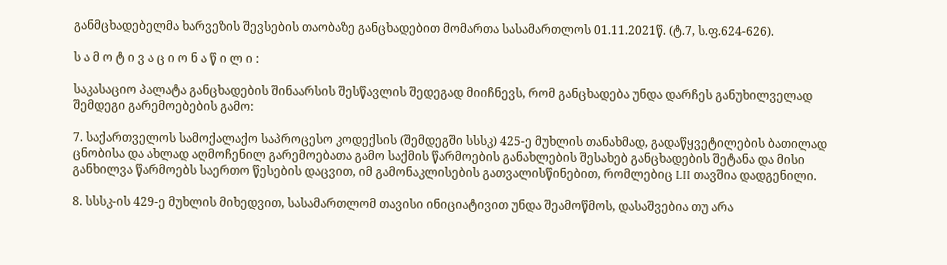განმცხადებელმა ხარვეზის შევსების თაობაზე განცხადებით მომართა სასამართლოს 01.11.2021წ. (ტ.7, ს.ფ.624-626).

ს ა მ ო ტ ი ვ ა ც ი ო ნ ა წ ი ლ ი :

საკასაციო პალატა განცხადების შინაარსის შესწავლის შედეგად მიიჩნევს, რომ განცხადება უნდა დარჩეს განუხილველად შემდეგი გარემოებების გამო:

7. საქართველოს სამოქალაქო საპროცესო კოდექსის (შემდეგში სსსკ) 425-ე მუხლის თანახმად, გადაწყვეტილების ბათილად ცნობისა და ახლად აღმოჩენილ გარემოებათა გამო საქმის წარმოების განახლების შესახებ განცხადების შეტანა და მისი განხილვა წარმოებს საერთო წესების დაცვით, იმ გამონაკლისების გათვალისწინებით, რომლებიც LII თავშია დადგენილი.

8. სსსკ-ის 429-ე მუხლის მიხედვით, სასამართლომ თავისი ინიციატივით უნდა შეამოწმოს, დასაშვებია თუ არა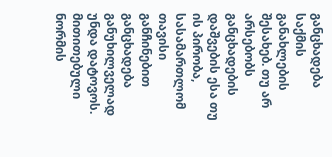განცხადება საქმის განახლების შესახებ. თუ არ არსებობს განცხადების დაშვების ესა თუ ის პირობა, სასამართლომ თავისი განჩინებით განცხადება განუხილველად უნდა დატოვოს. მითითებული ნორმის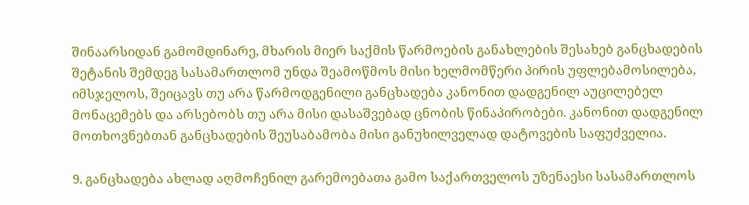შინაარსიდან გამომდინარე, მხარის მიერ საქმის წარმოების განახლების შესახებ განცხადების შეტანის შემდეგ სასამართლომ უნდა შეამოწმოს მისი ხელმომწერი პირის უფლებამოსილება, იმსჯელოს, შეიცავს თუ არა წარმოდგენილი განცხადება კანონით დადგენილ აუცილებელ მონაცემებს და არსებობს თუ არა მისი დასაშვებად ცნობის წინაპირობები. კანონით დადგენილ მოთხოვნებთან განცხადების შეუსაბამობა მისი განუხილველად დატოვების საფუძველია.

9. განცხადება ახლად აღმოჩენილ გარემოებათა გამო საქართველოს უზენაესი სასამართლოს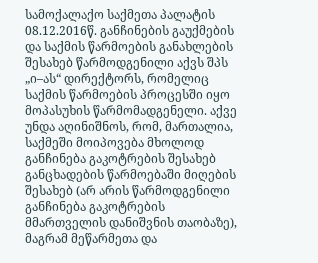სამოქალაქო საქმეთა პალატის 08.12.2016წ. განჩინების გაუქმების და საქმის წარმოების განახლების შესახებ წარმოდგენილი აქვს შპს „ი–ას“ დირექტორს, რომელიც საქმის წარმოების პროცესში იყო მოპასუხის წარმომადგენელი. აქვე უნდა აღინიშნოს, რომ, მართალია, საქმეში მოიპოვება მხოლოდ განჩინება გაკოტრების შესახებ განცხადების წარმოებაში მიღების შესახებ (არ არის წარმოდგენილი განჩინება გაკოტრების მმართველის დანიშვნის თაობაზე), მაგრამ მეწარმეთა და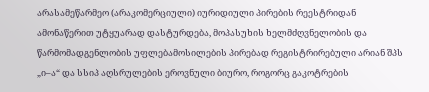არასამეწარმეო (არაკომერციული) იურიდიული პირების რეესტრიდან ამონაწერით უტყუარად დასტურდება, მოპასუხის ხელმძღვნელობის და წარმომადგენლობის უფლებამოსილების პირებად რეგისტრირებული არიან შპს „ი–ა“ და სსიპ აღსრულების ეროვნული ბიურო, როგორც გაკოტრების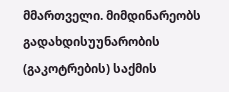მმართველი. მიმდინარეობს გადახდისუუნარობის (გაკოტრების) საქმის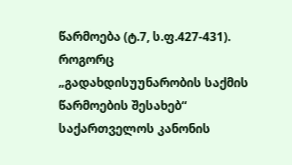წარმოება (ტ.7, ს.ფ.427-431). როგორც „გადახდისუუნარობის საქმის წარმოების შესახებ“ საქართველოს კანონის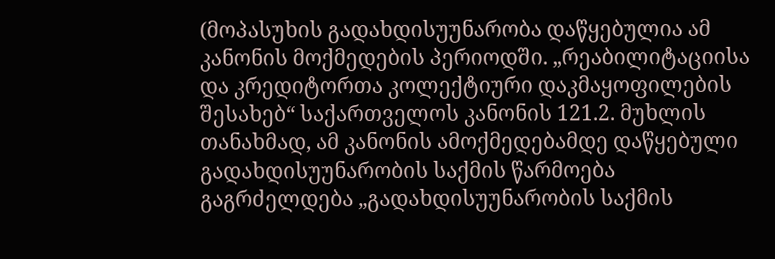(მოპასუხის გადახდისუუნარობა დაწყებულია ამ კანონის მოქმედების პერიოდში. „რეაბილიტაციისა და კრედიტორთა კოლექტიური დაკმაყოფილების შესახებ“ საქართველოს კანონის 121.2. მუხლის თანახმად, ამ კანონის ამოქმედებამდე დაწყებული გადახდისუუნარობის საქმის წარმოება გაგრძელდება „გადახდისუუნარობის საქმის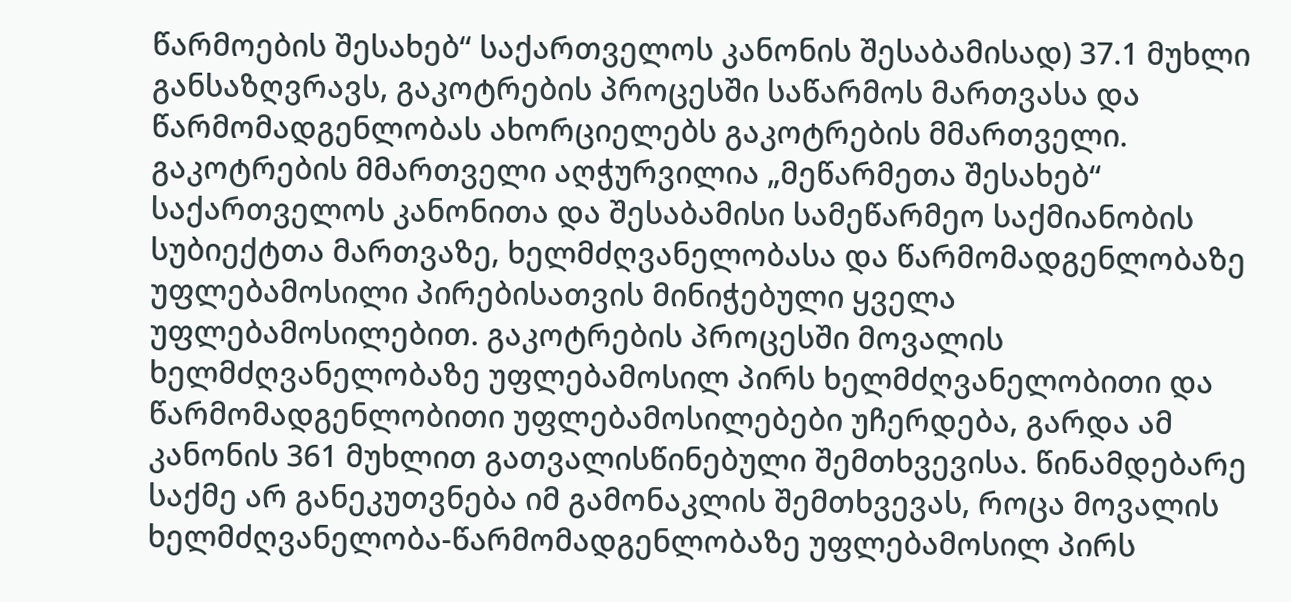წარმოების შესახებ“ საქართველოს კანონის შესაბამისად) 37.1 მუხლი განსაზღვრავს, გაკოტრების პროცესში საწარმოს მართვასა და წარმომადგენლობას ახორციელებს გაკოტრების მმართველი. გაკოტრების მმართველი აღჭურვილია „მეწარმეთა შესახებ“ საქართველოს კანონითა და შესაბამისი სამეწარმეო საქმიანობის სუბიექტთა მართვაზე, ხელმძღვანელობასა და წარმომადგენლობაზე უფლებამოსილი პირებისათვის მინიჭებული ყველა უფლებამოსილებით. გაკოტრების პროცესში მოვალის ხელმძღვანელობაზე უფლებამოსილ პირს ხელმძღვანელობითი და წარმომადგენლობითი უფლებამოსილებები უჩერდება, გარდა ამ კანონის 361 მუხლით გათვალისწინებული შემთხვევისა. წინამდებარე საქმე არ განეკუთვნება იმ გამონაკლის შემთხვევას, როცა მოვალის ხელმძღვანელობა-წარმომადგენლობაზე უფლებამოსილ პირს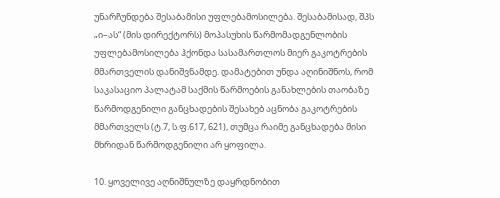უნარჩუნდება შესაბამისი უფლებამოსილება. შესაბამისად, შპს „ი–ას“ (მის დირექტორს) მოპასუხის წარმომადგენლობის უფლებამოსილება ჰქონდა სასამართლოს მიერ გაკოტრების მმართველის დანიშვნამდე. დამატებით უნდა აღინიშნოს, რომ საკასაციო პალატამ საქმის წარმოების განახლების თაობაზე წარმოდგენილი განცხადების შესახებ აცნობა გაკოტრების მმართველს (ტ.7, ს.ფ.617, 621), თუმცა რაიმე განცხადება მისი მხრიდან წარმოდგენილი არ ყოფილა.

10. ყოველივე აღნიშნულზე დაყრდნობით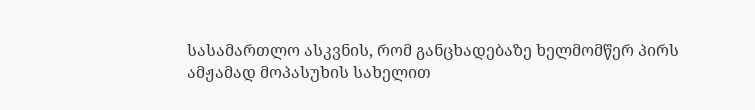სასამართლო ასკვნის, რომ განცხადებაზე ხელმომწერ პირს ამჟამად მოპასუხის სახელით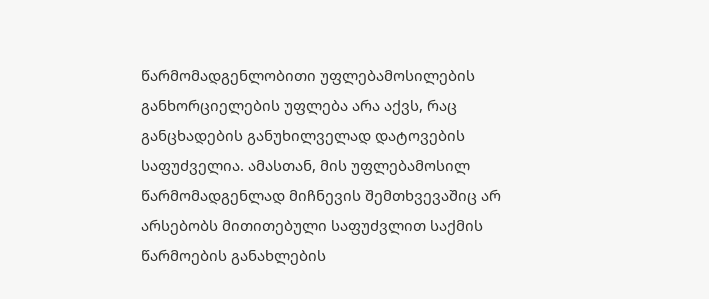წარმომადგენლობითი უფლებამოსილების განხორციელების უფლება არა აქვს, რაც განცხადების განუხილველად დატოვების საფუძველია. ამასთან, მის უფლებამოსილ წარმომადგენლად მიჩნევის შემთხვევაშიც არ არსებობს მითითებული საფუძვლით საქმის წარმოების განახლების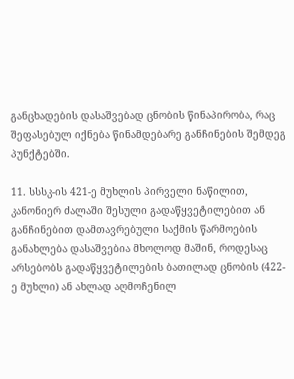განცხადების დასაშვებად ცნობის წინაპირობა, რაც შეფასებულ იქნება წინამდებარე განჩინების შემდეგ პუნქტებში.

11. სსსკ-ის 421-ე მუხლის პირველი ნაწილით, კანონიერ ძალაში შესული გადაწყვეტილებით ან განჩინებით დამთავრებული საქმის წარმოების განახლება დასაშვებია მხოლოდ მაშინ, როდესაც არსებობს გადაწყვეტილების ბათილად ცნობის (422-ე მუხლი) ან ახლად აღმოჩენილ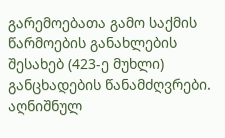გარემოებათა გამო საქმის წარმოების განახლების შესახებ (423-ე მუხლი) განცხადების წანამძღვრები. აღნიშნულ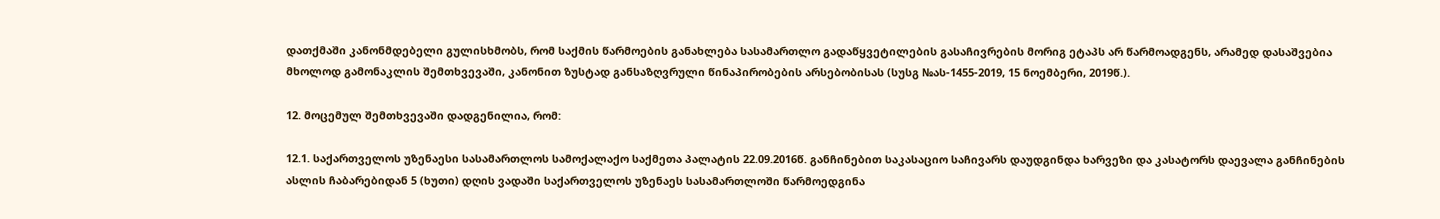დათქმაში კანონმდებელი გულისხმობს, რომ საქმის წარმოების განახლება სასამართლო გადაწყვეტილების გასაჩივრების მორიგ ეტაპს არ წარმოადგენს, არამედ დასაშვებია მხოლოდ გამონაკლის შემთხვევაში, კანონით ზუსტად განსაზღვრული წინაპირობების არსებობისას (სუსგ №ას-1455-2019, 15 ნოემბერი, 2019წ.).

12. მოცემულ შემთხვევაში დადგენილია, რომ:

12.1. საქართველოს უზენაესი სასამართლოს სამოქალაქო საქმეთა პალატის 22.09.2016წ. განჩინებით საკასაციო საჩივარს დაუდგინდა ხარვეზი და კასატორს დაევალა განჩინების ასლის ჩაბარებიდან 5 (ხუთი) დღის ვადაში საქართველოს უზენაეს სასამართლოში წარმოედგინა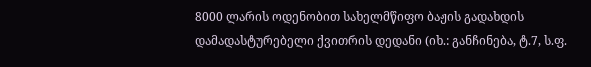8000 ლარის ოდენობით სახელმწიფო ბაჟის გადახდის დამადასტურებელი ქვითრის დედანი (იხ.: განჩინება, ტ.7, ს.ფ.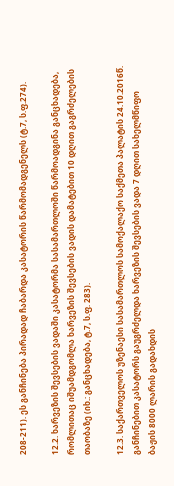208-211). ეს განჩინება პირადად ჩაბარდა კასატორის წარმომადგენელს (ტ.7, ს.ფ.274).

12.2. ხარვეზის შევსების ვადაში კასატორმა სასამართლოში წარმოადგინა განცხადება, რომლითაც იშუამდგომლა ხარვეზის შევსების ვადის დამატებით 10 დღით გაგრძელების თაობაზე (იხ.: განცხადება, ტ.7, ს.ფ. 283).

12.3. საქართველოს უზენაესი სასამართლოს სამოქალაქო საქმეთა პალატის 24.10.2016წ. განჩინებით კასატორს გაუგრძელდა ხარვეზის შევსების ვადა 7 დღით სახელმწიფო ბაჟის 8000 ლარის გადახდის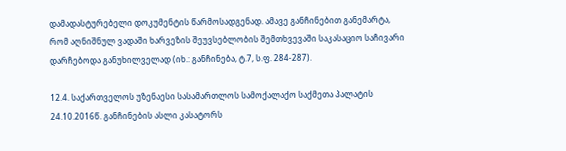დამადასტურებელი დოკუმენტის წარმოსადგენად. ამავე განჩინებით განემარტა, რომ აღნიშნულ ვადაში ხარვეზის შეუვსებლობის შემთხვევაში საკასაციო საჩივარი დარჩებოდა განუხილველად (იხ.: განჩინება, ტ.7, ს.ფ. 284-287).

12.4. საქართველოს უზენაესი სასამართლოს სამოქალაქო საქმეთა პალატის 24.10.2016წ. განჩინების ასლი კასატორს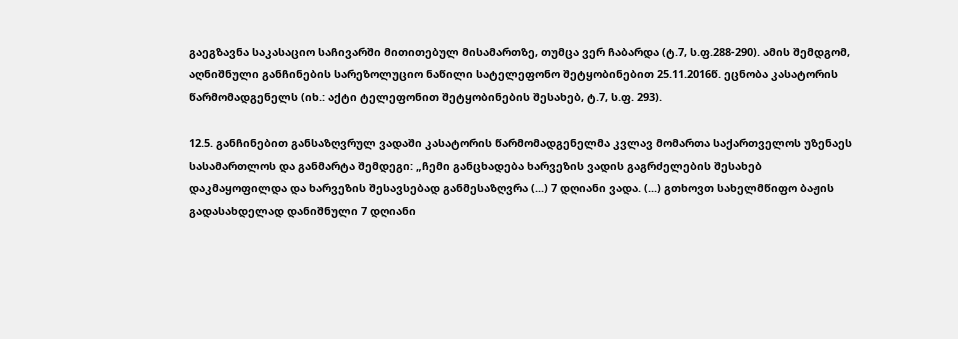გაეგზავნა საკასაციო საჩივარში მითითებულ მისამართზე, თუმცა ვერ ჩაბარდა (ტ.7, ს.ფ.288-290). ამის შემდგომ, აღნიშნული განჩინების სარეზოლუციო ნაწილი სატელეფონო შეტყობინებით 25.11.2016წ. ეცნობა კასატორის წარმომადგენელს (იხ.: აქტი ტელეფონით შეტყობინების შესახებ, ტ.7, ს.ფ. 293).

12.5. განჩინებით განსაზღვრულ ვადაში კასატორის წარმომადგენელმა კვლავ მომართა საქართველოს უზენაეს სასამართლოს და განმარტა შემდეგი: „ჩემი განცხადება ხარვეზის ვადის გაგრძელების შესახებ დაკმაყოფილდა და ხარვეზის შესავსებად განმესაზღვრა (...) 7 დღიანი ვადა. (...) გთხოვთ სახელმწიფო ბაჟის გადასახდელად დანიშნული 7 დღიანი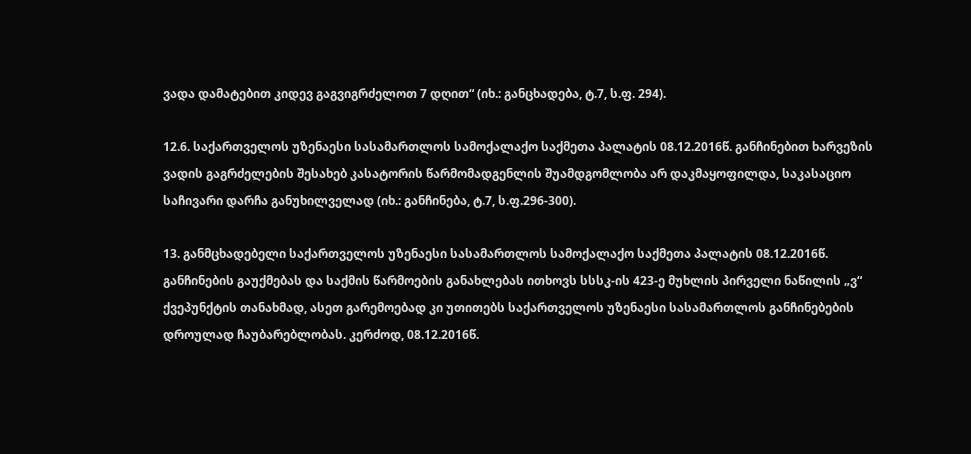ვადა დამატებით კიდევ გაგვიგრძელოთ 7 დღით“ (იხ.: განცხადება, ტ.7, ს.ფ. 294).

12.6. საქართველოს უზენაესი სასამართლოს სამოქალაქო საქმეთა პალატის 08.12.2016წ. განჩინებით ხარვეზის ვადის გაგრძელების შესახებ კასატორის წარმომადგენლის შუამდგომლობა არ დაკმაყოფილდა, საკასაციო საჩივარი დარჩა განუხილველად (იხ.: განჩინება, ტ.7, ს.ფ.296-300).

13. განმცხადებელი საქართველოს უზენაესი სასამართლოს სამოქალაქო საქმეთა პალატის 08.12.2016წ. განჩინების გაუქმებას და საქმის წარმოების განახლებას ითხოვს სსსკ-ის 423-ე მუხლის პირველი ნაწილის „ვ“ ქვეპუნქტის თანახმად, ასეთ გარემოებად კი უთითებს საქართველოს უზენაესი სასამართლოს განჩინებების დროულად ჩაუბარებლობას. კერძოდ, 08.12.2016წ.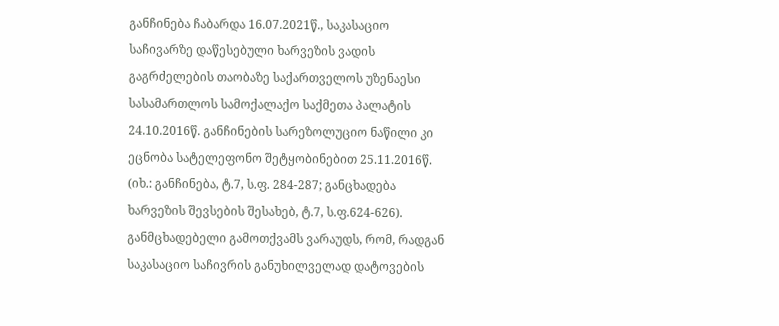განჩინება ჩაბარდა 16.07.2021წ., საკასაციო საჩივარზე დაწესებული ხარვეზის ვადის გაგრძელების თაობაზე საქართველოს უზენაესი სასამართლოს სამოქალაქო საქმეთა პალატის 24.10.2016წ. განჩინების სარეზოლუციო ნაწილი კი ეცნობა სატელეფონო შეტყობინებით 25.11.2016წ. (იხ.: განჩინება, ტ.7, ს.ფ. 284-287; განცხადება ხარვეზის შევსების შესახებ, ტ.7, ს.ფ.624-626). განმცხადებელი გამოთქვამს ვარაუდს, რომ, რადგან საკასაციო საჩივრის განუხილველად დატოვების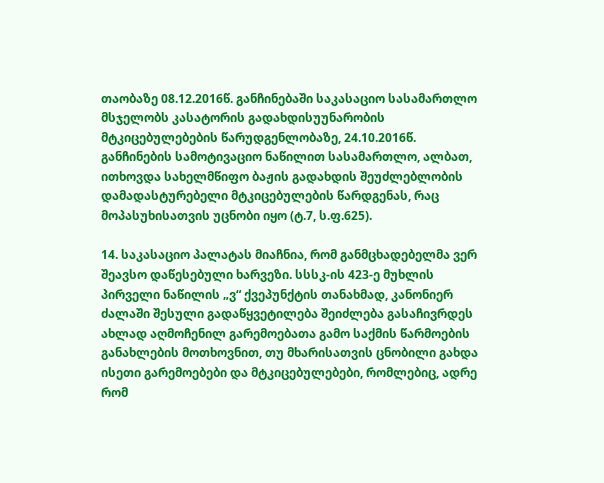თაობაზე 08.12.2016წ. განჩინებაში საკასაციო სასამართლო მსჯელობს კასატორის გადახდისუუნარობის მტკიცებულებების წარუდგენლობაზე, 24.10.2016წ. განჩინების სამოტივაციო ნაწილით სასამართლო, ალბათ, ითხოვდა სახელმწიფო ბაჟის გადახდის შეუძლებლობის დამადასტურებელი მტკიცებულების წარდგენას, რაც მოპასუხისათვის უცნობი იყო (ტ.7, ს.ფ.625).

14. საკასაციო პალატას მიაჩნია, რომ განმცხადებელმა ვერ შეავსო დაწესებული ხარვეზი. სსსკ-ის 423-ე მუხლის პირველი ნაწილის „ვ“ ქვეპუნქტის თანახმად, კანონიერ ძალაში შესული გადაწყვეტილება შეიძლება გასაჩივრდეს ახლად აღმოჩენილ გარემოებათა გამო საქმის წარმოების განახლების მოთხოვნით, თუ მხარისათვის ცნობილი გახდა ისეთი გარემოებები და მტკიცებულებები, რომლებიც, ადრე რომ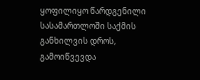ყოფილიყო წარდგენილი სასამართლოში საქმის განხილვის დროს, გამოიწვევდა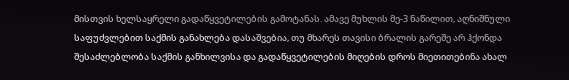მისთვის ხელსაყრელი გადაწყვეტილების გამოტანას. ამავე მუხლის მე-3 ნაწილით, აღნიშნული საფუძვლებით საქმის განახლება დასაშვებია, თუ მხარეს თავისი ბრალის გარეშე არ ჰქონდა შესაძლებლობა საქმის განხილვისა და გადაწყვეტილების მიღების დროს მიეთითებინა ახალ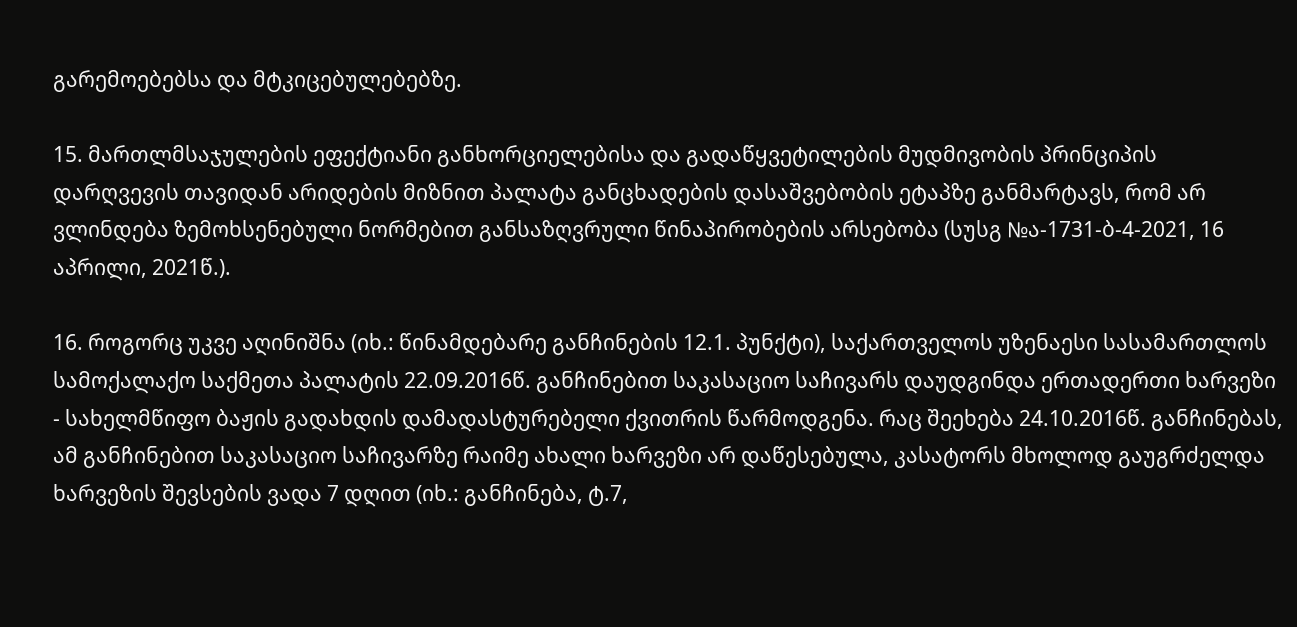გარემოებებსა და მტკიცებულებებზე.

15. მართლმსაჯულების ეფექტიანი განხორციელებისა და გადაწყვეტილების მუდმივობის პრინციპის დარღვევის თავიდან არიდების მიზნით პალატა განცხადების დასაშვებობის ეტაპზე განმარტავს, რომ არ ვლინდება ზემოხსენებული ნორმებით განსაზღვრული წინაპირობების არსებობა (სუსგ №ა-1731-ბ-4-2021, 16 აპრილი, 2021წ.).

16. როგორც უკვე აღინიშნა (იხ.: წინამდებარე განჩინების 12.1. პუნქტი), საქართველოს უზენაესი სასამართლოს სამოქალაქო საქმეთა პალატის 22.09.2016წ. განჩინებით საკასაციო საჩივარს დაუდგინდა ერთადერთი ხარვეზი - სახელმწიფო ბაჟის გადახდის დამადასტურებელი ქვითრის წარმოდგენა. რაც შეეხება 24.10.2016წ. განჩინებას, ამ განჩინებით საკასაციო საჩივარზე რაიმე ახალი ხარვეზი არ დაწესებულა, კასატორს მხოლოდ გაუგრძელდა ხარვეზის შევსების ვადა 7 დღით (იხ.: განჩინება, ტ.7,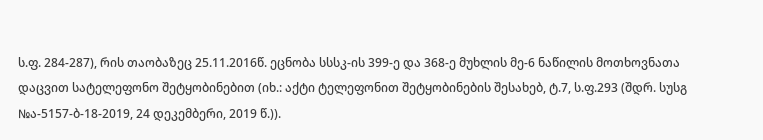ს.ფ. 284-287), რის თაობაზეც 25.11.2016წ. ეცნობა სსსკ-ის 399-ე და 368-ე მუხლის მე-6 ნაწილის მოთხოვნათა დაცვით სატელეფონო შეტყობინებით (იხ.: აქტი ტელეფონით შეტყობინების შესახებ, ტ.7, ს.ფ.293 (შდრ. სუსგ №ა-5157-ბ-18-2019, 24 დეკემბერი, 2019 წ.)).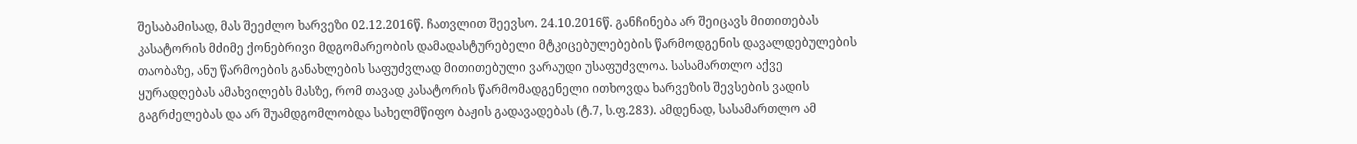შესაბამისად, მას შეეძლო ხარვეზი 02.12.2016წ. ჩათვლით შეევსო. 24.10.2016წ. განჩინება არ შეიცავს მითითებას კასატორის მძიმე ქონებრივი მდგომარეობის დამადასტურებელი მტკიცებულებების წარმოდგენის დავალდებულების თაობაზე, ანუ წარმოების განახლების საფუძვლად მითითებული ვარაუდი უსაფუძვლოა. სასამართლო აქვე ყურადღებას ამახვილებს მასზე, რომ თავად კასატორის წარმომადგენელი ითხოვდა ხარვეზის შევსების ვადის გაგრძელებას და არ შუამდგომლობდა სახელმწიფო ბაჟის გადავადებას (ტ.7, ს.ფ.283). ამდენად, სასამართლო ამ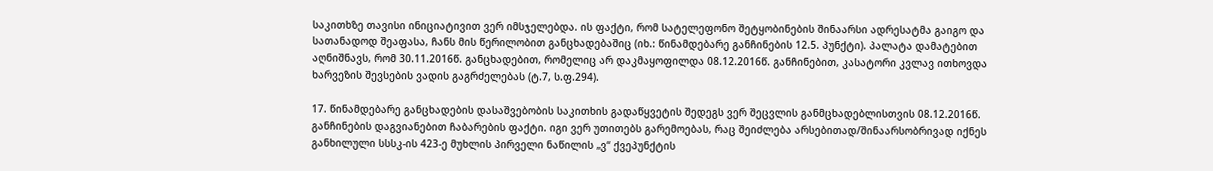საკითხზე თავისი ინიციატივით ვერ იმსჯელებდა. ის ფაქტი, რომ სატელეფონო შეტყობინების შინაარსი ადრესატმა გაიგო და სათანადოდ შეაფასა, ჩანს მის წერილობით განცხადებაშიც (იხ.: წინამდებარე განჩინების 12.5. პუნქტი). პალატა დამატებით აღნიშნავს, რომ 30.11.2016წ. განცხადებით, რომელიც არ დაკმაყოფილდა 08.12.2016წ. განჩინებით, კასატორი კვლავ ითხოვდა ხარვეზის შევსების ვადის გაგრძელებას (ტ.7, ს.ფ.294).

17. წინამდებარე განცხადების დასაშვებობის საკითხის გადაწყვეტის შედეგს ვერ შეცვლის განმცხადებლისთვის 08.12.2016წ. განჩინების დაგვიანებით ჩაბარების ფაქტი. იგი ვერ უთითებს გარემოებას, რაც შეიძლება არსებითად/შინაარსობრივად იქნეს განხილული სსსკ-ის 423-ე მუხლის პირველი ნაწილის „ვ“ ქვეპუნქტის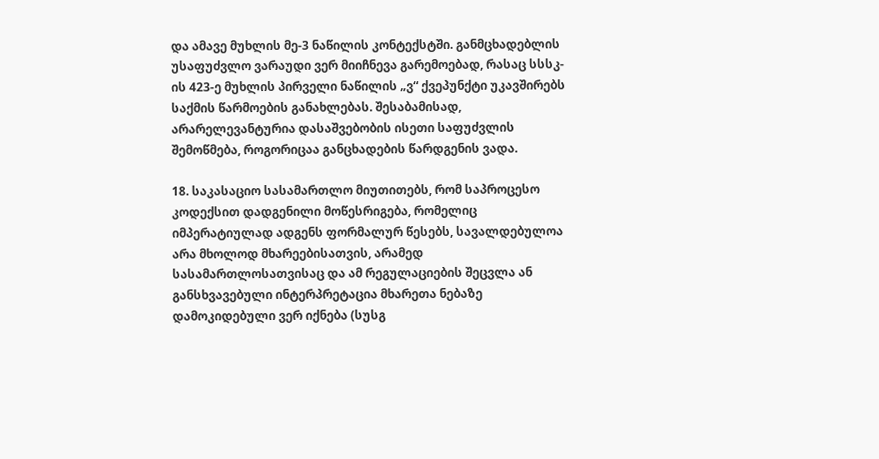და ამავე მუხლის მე-3 ნაწილის კონტექსტში. განმცხადებლის უსაფუძვლო ვარაუდი ვერ მიიჩნევა გარემოებად, რასაც სსსკ-ის 423-ე მუხლის პირველი ნაწილის „ვ“ ქვეპუნქტი უკავშირებს საქმის წარმოების განახლებას. შესაბამისად, არარელევანტურია დასაშვებობის ისეთი საფუძვლის შემოწმება, როგორიცაა განცხადების წარდგენის ვადა.

18. საკასაციო სასამართლო მიუთითებს, რომ საპროცესო კოდექსით დადგენილი მოწესრიგება, რომელიც იმპერატიულად ადგენს ფორმალურ წესებს, სავალდებულოა არა მხოლოდ მხარეებისათვის, არამედ სასამართლოსათვისაც და ამ რეგულაციების შეცვლა ან განსხვავებული ინტერპრეტაცია მხარეთა ნებაზე დამოკიდებული ვერ იქნება (სუსგ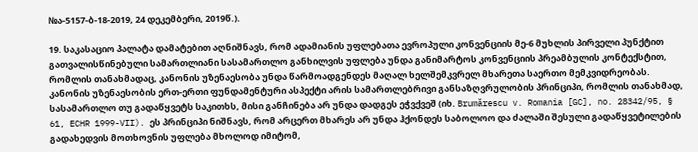№ა-5157-ბ-18-2019, 24 დეკემბერი, 2019წ.).

19. საკასაციო პალატა დამატებით აღნიშნავს, რომ ადამიანის უფლებათა ევროპული კონვენციის მე-6 მუხლის პირველი პუნქტით გათვალისწინებული სამართლიანი სასამართლო განხილვის უფლება უნდა განიმარტოს კონვენციის პრეამბულის კონტექსტით, რომლის თანახმადაც, კანონის უზენაესობა უნდა წარმოადგენდეს მაღალ ხელშემკვრელ მხარეთა საერთო მემკვიდრეობას. კანონის უზენაესობის ერთ-ერთი ფუნდამენტური ასპექტი არის სამართლებრივი განსაზღვრულობის პრინციპი, რომლის თანახმად, სასამართლო თუ გადაწყვეტს საკითხს, მისი განჩინება არ უნდა დადგეს ეჭვქვეშ (იხ. Brumărescu v. Romania [GC], no. 28342/95, § 61, ECHR 1999-VII). ეს პრინციპი ნიშნავს, რომ არცერთ მხარეს არ უნდა ჰქონდეს საბოლოო და ძალაში შესული გადაწყვეტილების გადახედვის მოთხოვნის უფლება მხოლოდ იმიტომ,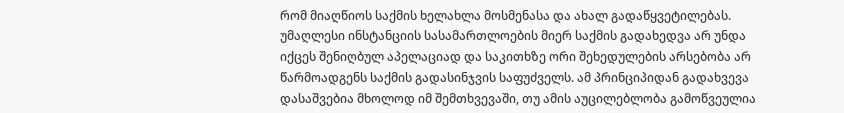რომ მიაღწიოს საქმის ხელახლა მოსმენასა და ახალ გადაწყვეტილებას. უმაღლესი ინსტანციის სასამართლოების მიერ საქმის გადახედვა არ უნდა იქცეს შენიღბულ აპელაციად და საკითხზე ორი შეხედულების არსებობა არ წარმოადგენს საქმის გადასინჯვის საფუძველს. ამ პრინციპიდან გადახვევა დასაშვებია მხოლოდ იმ შემთხვევაში, თუ ამის აუცილებლობა გამოწვეულია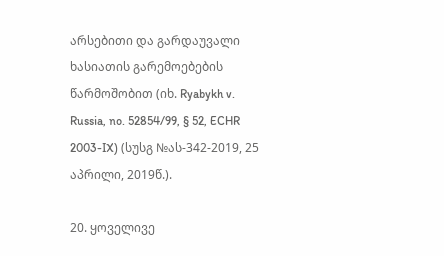არსებითი და გარდაუვალი ხასიათის გარემოებების წარმოშობით (იხ. Ryabykh v. Russia, no. 52854/99, § 52, ECHR 2003-IX) (სუსგ №ას-342-2019, 25 აპრილი, 2019წ.).

20. ყოველივე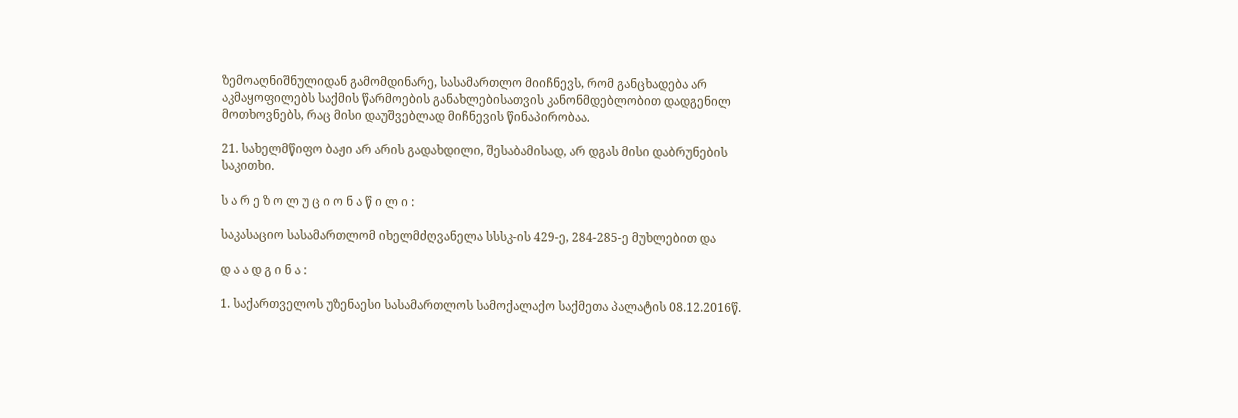ზემოაღნიშნულიდან გამომდინარე, სასამართლო მიიჩნევს, რომ განცხადება არ აკმაყოფილებს საქმის წარმოების განახლებისათვის კანონმდებლობით დადგენილ მოთხოვნებს, რაც მისი დაუშვებლად მიჩნევის წინაპირობაა.

21. სახელმწიფო ბაჟი არ არის გადახდილი, შესაბამისად, არ დგას მისი დაბრუნების საკითხი.

ს ა რ ე ზ ო ლ უ ც ი ო ნ ა წ ი ლ ი :

საკასაციო სასამართლომ იხელმძღვანელა სსსკ-ის 429-ე, 284-285-ე მუხლებით და

დ ა ა დ გ ი ნ ა :

1. საქართველოს უზენაესი სასამართლოს სამოქალაქო საქმეთა პალატის 08.12.2016წ.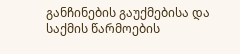განჩინების გაუქმებისა და საქმის წარმოების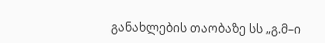განახლების თაობაზე სს „გ.მ–ი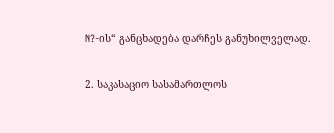N?-ის“ განცხადება დარჩეს განუხილველად.

2. საკასაციო სასამართლოს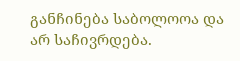განჩინება საბოლოოა და არ საჩივრდება.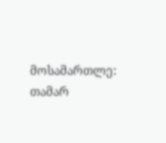მოსამართლე: თამარ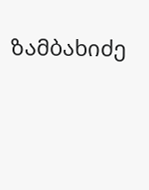ზამბახიძე